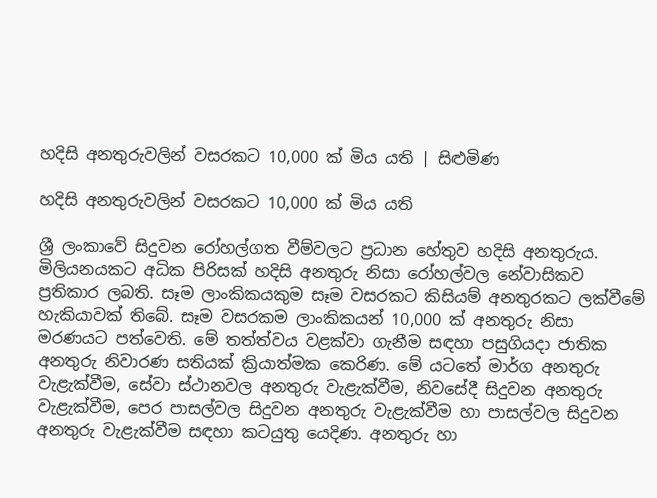හදිසි අනතුරුවලින් වසරකට 10,000 ක් මිය යති | සිළුමිණ

හදිසි අනතුරුවලින් වසරකට 10,000 ක් මිය යති

ශ්‍රී ලංකාවේ සිදුවන රෝහල්ගත වීම්වලට ප්‍රධාන හේතුව හදිසි අනතුරුය. මිලියනයකට අධික පිරිසක් හදිසි අනතුරු නිසා රෝහල්වල නේවාසිකව ප්‍රතිකාර ලබති. සෑම ලාංකික‍යකුම සෑම වසරකට කිසියම් අනතුරකට ලක්වීමේ හැකියාවක් තිබේ. සෑම වසරකම ලාංකිකයන් 10,000 ක් අනතුරු නිසා මරණයට පත්වෙති. මේ තත්ත්වය වළක්වා ගැනීම සඳහා පසුගියදා ජාතික අනතුරු නිවාරණ සතියක් ක්‍රියාත්මක කෙරිණ. මේ යටතේ මාර්ග අනතුරු වැළැක්වීම, සේවා ස්ථානවල අනතුරු වැළැක්වීම, නිවසේදී සිදුවන අනතුරු වැළැක්වීම, පෙර පාසල්වල සිදුවන අනතුරු වැළැක්වීම හා පාසල්වල සිදුවන අනතුරු වැළැක්වීම සඳහා කටයුතු යෙදිණ. අනතුරු හා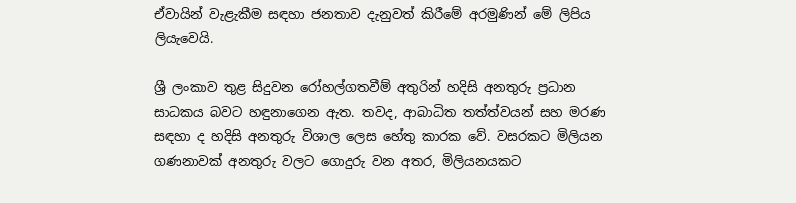ඒවායින් වැළැකීම සඳහා ජනතාව දැනුවත් කිරීමේ අරමුණින් මේ ලිපිය ලියැවෙයි.

ශ්‍රී ලංකාව තුළ සිදුවන රෝහල්ගතවීම් අතුරින් හදිසි අනතුරු ප්‍රධාන සාධකය බවට හඳුනාගෙන ඇත. තවද, ආබාධිත තත්ත්වයන් සහ මරණ සඳහා ද හදිසි අනතුරු විශාල ලෙස හේතු කාරක වේ. වසරකට මිලියන ගණනාවක් අනතුරු වලට ගොදුරු වන අතර, මිලියනයකට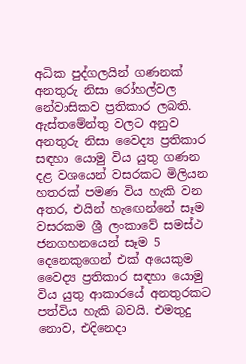අධික පුද්ගලයින් ගණනක් අනතුරු නිසා රෝහල්වල නේවාසිකව ප්‍රතිකාර ලබති. ඇස්තමේන්තු වලට අනුව අනතුරු නිසා වෛද්‍ය ප්‍රතිකාර සඳහා යොමු විය යුතු ගණන දළ වශයෙන් වසරකට මිලියන හතරක් පමණ විය හැකි වන අතර, එයින් හැ‍ඟෙන්නේ සෑම වසරකම ශ්‍රී ලංකාවේ සමස්ථ ජනගහනයෙන් සෑම 5 දෙනෙකුගෙන් එක් අයෙකුම වෛද්‍ය ප්‍රතිකාර සඳහා යොමු විය යුතු ආකාරයේ අනතුරකට පත්විය හැකි බවයි. එමතුදු නොව, එදිනෙදා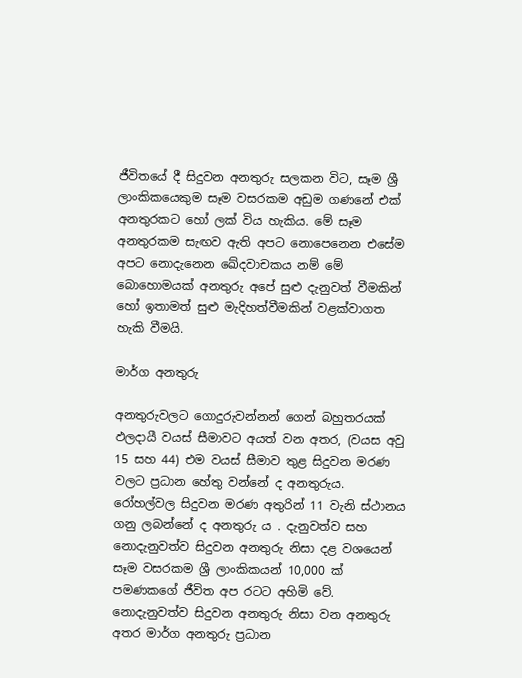ජීවිතයේ දී සිදුවන අනතුරු සලකන විට, සෑම ශ්‍රී ලාංකිකයෙකුම සෑම වසරකම අඩුම ගණනේ එක් අනතුරකට හෝ ලක් විය හැකිය. මේ සෑම අනතුරකම සැඟව ඇති අපට නොපෙනෙන එසේම අපට නොදැනෙන ඛේදවාචකය නම් මේ බොහොමයක් අනතුරු අපේ සුළු දැනුවත් වීමකින් හෝ ඉතාමත් සුළු මැදිහත්වීමකින් වළක්වාගත හැකි වීමයි.

මාර්ග අනතුරු

අනතුරුවලට ගොදුරුවන්නන් ගෙන් බහුතරයක් ඵලදායී වයස් සීමාවට අයත් වන අතර, (වයස අවු 15 සහ 44) එම වයස් සීමාව තුළ සිදුවන මරණ වලට ප්‍රධාන හේතු වන්නේ ද අනතුරුය. රෝහල්වල සිදුවන මරණ අතුරින් 11 වැනි ස්ථානය ගනු ලබන්නේ ද අනතුරු ය . දැනුවත්ව සහ නොදැනුවත්ව සිදුවන අනතුරු නිසා දළ වශයෙන් සෑම වසරකම ශ්‍රී ලාංකිකයන් 10,000 ක් පමණකගේ ජීවිත අප රටට අහිමි වේ. නොදැනුවත්ව සිදුවන අනතුරු නිසා වන අනතුරු අතර මාර්ග අනතුරු ප්‍රධාන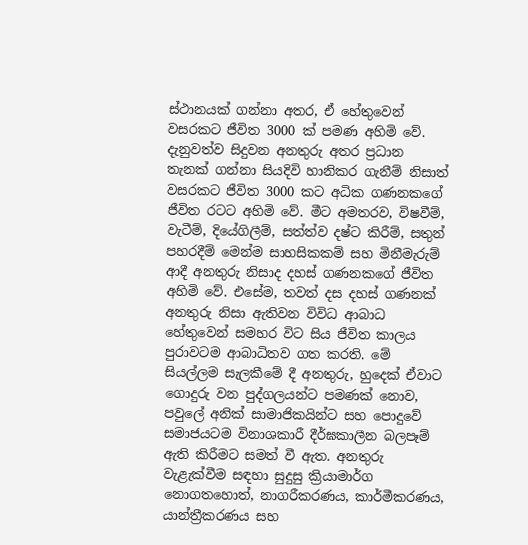ස්ථානයක් ගන්නා අතර, ඒ හේතුවෙන් වසරකට ජීවිත 3000 ක් පමණ අහිමි වේ. දැනුවත්ව සිදුවන අනතුරු අතර ප්‍රධාන තැනක් ගන්නා සියදිවි හානිකර ගැනීම් නිසාත් වසරකට ජීවිත 3000 කට අධික ගණනකගේ ජීවිත රටට අහිමි වේ. මීට අමතරව, විෂවීම්, වැටීම්, දියේගිලීම්, සත්ත්ව දෂ්ට කිරීම්, සතුන් පහරදීම් මෙන්ම සාහසිකකම් සහ මිනීමැරුම් ආදී අනතුරු නිසාද දහස් ගණනකගේ ජීවිත අහිමි වේ. එසේම, තවත් දස දහස් ගණනක් අනතුරු නිසා ඇතිවන විවිධ ආබාධ හේතුවෙන් සමහර විට සිය ජීවිත කාලය පුරාවටම ආබාධිතව ගත කරති. මේ සියල්ලම සැලකීමේ දී අනතුරු, හුදෙක් ඒවාට ගොදුරු වන පුද්ගලයන්ට පමණක් නොව, පවුලේ අනික් සාමාජිකයින්ට සහ පොදුවේ සමාජයටම විනාශකාරී දීර්ඝකාලීන බලපෑම් ඇති කිරීමට සමත් වී ඇත. අනතුරු වැළැක්වීම සඳහා සුදුසු ක්‍රියාමාර්ග නොගතහොත්, නාගරීකරණය, කාර්මීකරණය, යාන්ත්‍රීකරණය සහ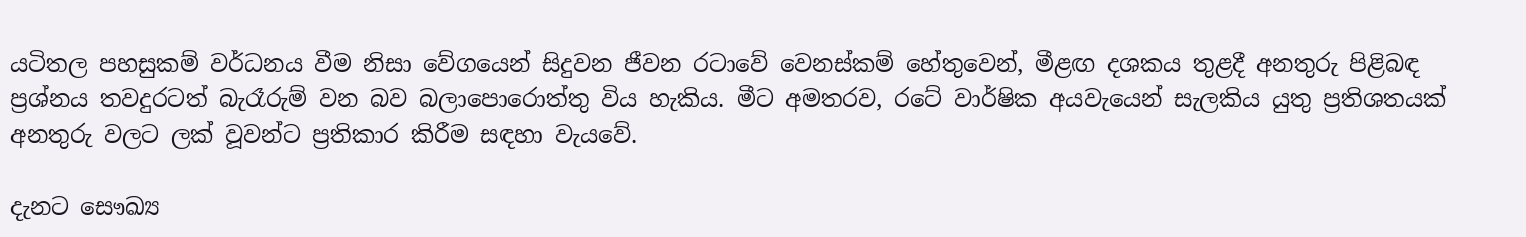යටිතල පහසුකම් වර්ධනය වීම නිසා වේගයෙන් සිදුවන ජීවන රටාවේ වෙනස්කම් හේතුවෙන්, මීළඟ දශකය තුළදී අනතුරු පිළිබඳ ප්‍රශ්නය තවදුරටත් බැරෑරුම් වන බව බලාපොරොත්තු විය හැකිය. මීට අමතරව, රටේ වාර්ෂික අයවැයෙන් සැලකිය යුතු ප්‍රතිශතයක් අනතුරු වලට ලක් වූවන්ට ප්‍රතිකාර කිරීම සඳහා වැයවේ.

දැනට සෞඛ්‍ය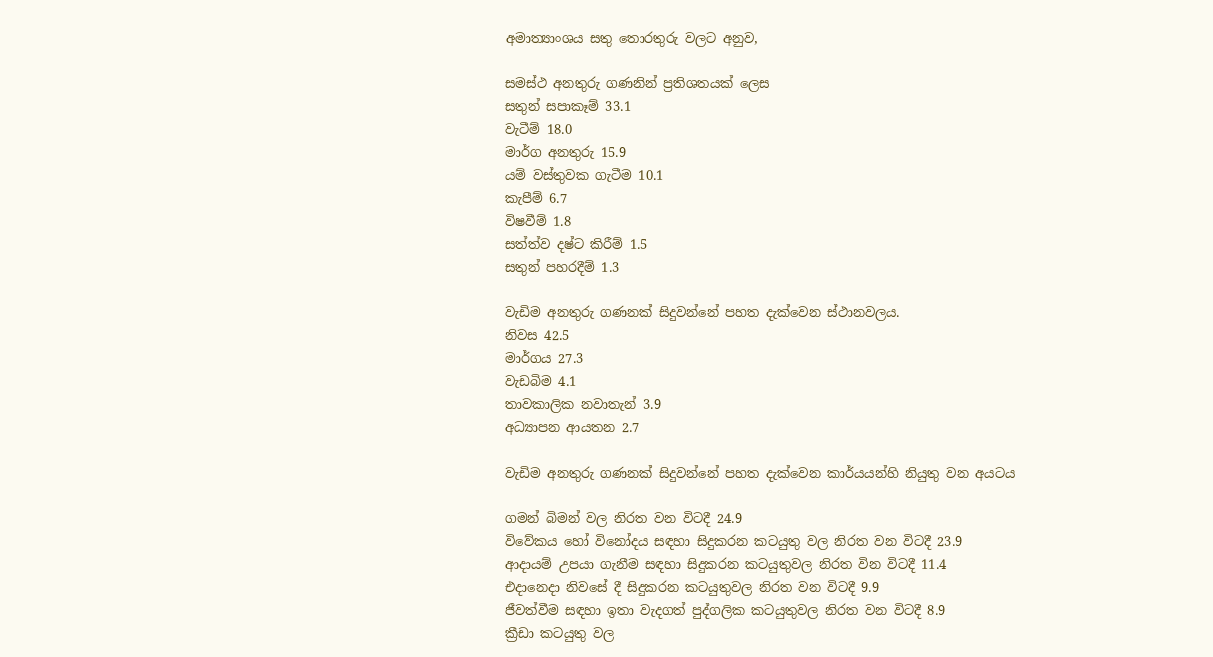අමාත්‍යාංශය සතු තොරතුරු වලට අනුව,

සමස්ථ අනතුරු ගණනින් ප්‍රතිශතයක් ලෙස
සතුන් සපාකෑම් 33.1
වැටීම් 18.0
මාර්ග අනතුරු 15.9
යම් වස්තුවක ගැටීම 10.1
කැපීම් 6.7
විෂවීම් 1.8
සත්ත්ව දෂ්ට කිරීම් 1.5
සතුන් පහරදීම් 1.3

වැඩිම අනතුරු ගණනක් සිදුවන්නේ පහත දැක්වෙන ස්ථානවලය.
නිවස 42.5
මාර්ගය 27.3
වැඩබිම 4.1
තාවකාලික නවාතැන් 3.9
අධ්‍යාපන ආයතන 2.7

වැඩිම අනතුරු ගණනක් සිදුවන්නේ පහත දැක්වෙන කාර්යයන්හි නියුතු වන අයටය

ගමන් බිමන් වල නිරත වන විටදී 24.9
විවේකය හෝ විනෝදය සඳහා සිදුකරන කටයුතු වල නිරත වන විටදී 23.9
ආදායම් උපයා ගැනීම සඳහා සිදුකරන කටයුතුවල නිරත වින විටදී 11.4
එදානෙදා නිවසේ දී සිදුකරන කටයුතුවල නිරත වන විටදී 9.9
ජීවත්වීම සඳහා ඉතා වැදගත් පුද්ගලික කටයුතුවල නිරත වන විටදී 8.9
ක්‍රීඩා කටයුතු වල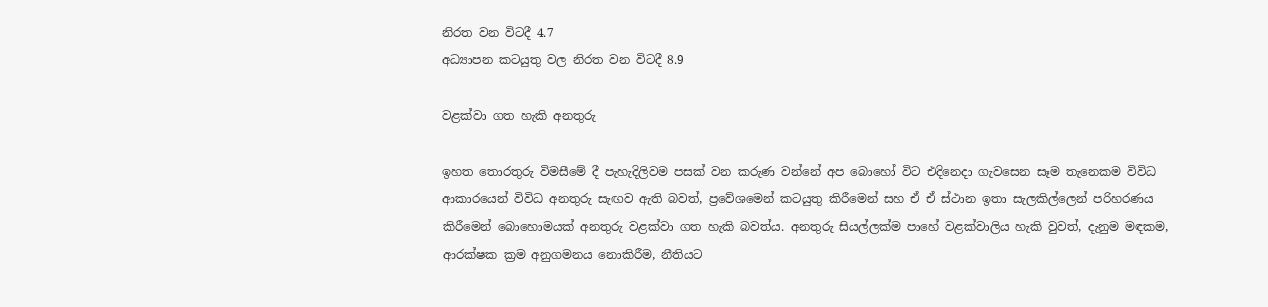නිරත වන විටදී 4.7
අධ්‍යාපන කටයුතු වල නිරත වන විටදී 8.9

වළක්වා ගත හැකි අනතුරු

ඉහත තොරතුරු විමසීමේ දී පැහැදිලිවම පසක් වන කරුණ වන්නේ අප බොහෝ විට එදිනෙදා ගැවසෙන සෑම තැනෙකම විවිධ ආකාරයෙන් විවිධ අනතුරු සැඟව ඇති බවත්, ප්‍රවේශමෙන් කටයුතු කිරීමෙන් සහ ඒ ඒ ස්ථාන ඉතා සැලකිල්ලෙන් පරිහරණය කිරීමෙන් බොහොමයක් අනතුරු වළක්වා ගත හැකි බවත්ය. අනතුරු සියල්ලක්ම පාහේ වළක්වාලිය හැකි වුවත්, දැනුම මඳකම, ආරක්ෂක ක්‍රම අනුගමනය නොකිරීම, නීතියට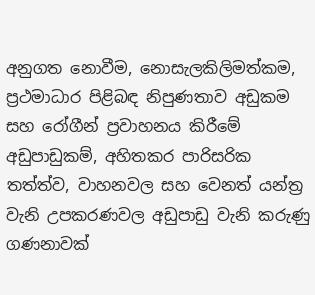අනුගත නොවීම, නොසැලකිලිමත්කම, ප්‍රථමාධාර පිළිබඳ නිපුණතාව අඩුකම සහ රෝගීන් ප්‍රවාහනය කිරීමේ අඩුපාඩුකම්, අහිතකර පාරිසරික තත්ත්ව, වාහනවල සහ වෙනත් යන්ත්‍ර වැනි උපකරණවල අඩුපාඩු වැනි කරුණු ගණනාවක්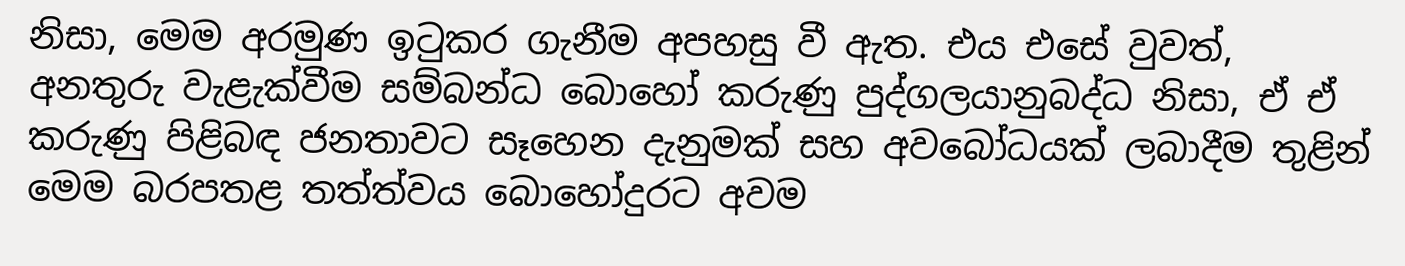නිසා, මෙම අරමුණ ඉටුකර ගැනීම අපහසු වී ඇත. එය එසේ වුවත්, අනතුරු වැළැක්වීම සම්බන්ධ බොහෝ කරුණු පුද්ගලයානුබද්ධ නිසා, ඒ ඒ කරුණු පිළිබඳ ජනතාවට සෑහෙන දැනුමක් සහ අවබෝධයක් ලබාදීම තුළින් මෙම බරපතළ තත්ත්වය බොහෝදුරට අවම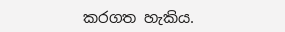කරගත හැකිය.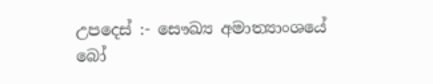උපදෙස් :- සෞඛ්‍ය අමාත්‍යාංශයේ
බෝ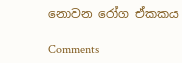නොවන රෝග ඒකකය

Comments